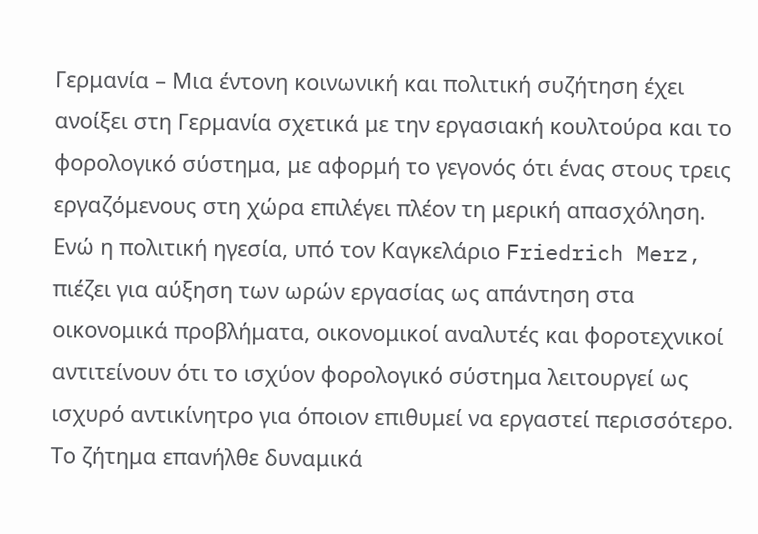Γερμανία – Μια έντονη κοινωνική και πολιτική συζήτηση έχει ανοίξει στη Γερμανία σχετικά με την εργασιακή κουλτούρα και το φορολογικό σύστημα, με αφορμή το γεγονός ότι ένας στους τρεις εργαζόμενους στη χώρα επιλέγει πλέον τη μερική απασχόληση. Ενώ η πολιτική ηγεσία, υπό τον Καγκελάριο Friedrich Merz, πιέζει για αύξηση των ωρών εργασίας ως απάντηση στα οικονομικά προβλήματα, οικονομικοί αναλυτές και φοροτεχνικοί αντιτείνουν ότι το ισχύον φορολογικό σύστημα λειτουργεί ως ισχυρό αντικίνητρο για όποιον επιθυμεί να εργαστεί περισσότερο.
Το ζήτημα επανήλθε δυναμικά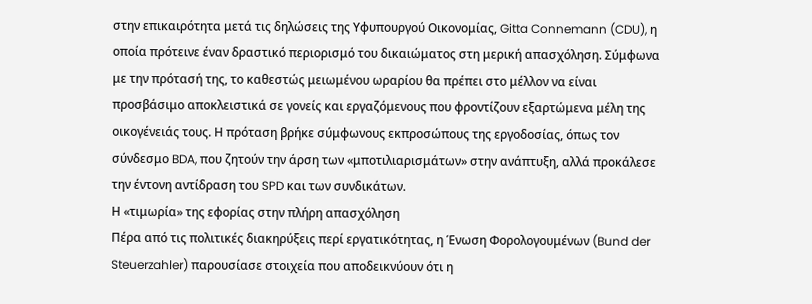στην επικαιρότητα μετά τις δηλώσεις της Υφυπουργού Οικονομίας, Gitta Connemann (CDU), η οποία πρότεινε έναν δραστικό περιορισμό του δικαιώματος στη μερική απασχόληση. Σύμφωνα με την πρότασή της, το καθεστώς μειωμένου ωραρίου θα πρέπει στο μέλλον να είναι προσβάσιμο αποκλειστικά σε γονείς και εργαζόμενους που φροντίζουν εξαρτώμενα μέλη της οικογένειάς τους. Η πρόταση βρήκε σύμφωνους εκπροσώπους της εργοδοσίας, όπως τον σύνδεσμο BDA, που ζητούν την άρση των «μποτιλιαρισμάτων» στην ανάπτυξη, αλλά προκάλεσε την έντονη αντίδραση του SPD και των συνδικάτων.
Η «τιμωρία» της εφορίας στην πλήρη απασχόληση
Πέρα από τις πολιτικές διακηρύξεις περί εργατικότητας, η Ένωση Φορολογουμένων (Bund der Steuerzahler) παρουσίασε στοιχεία που αποδεικνύουν ότι η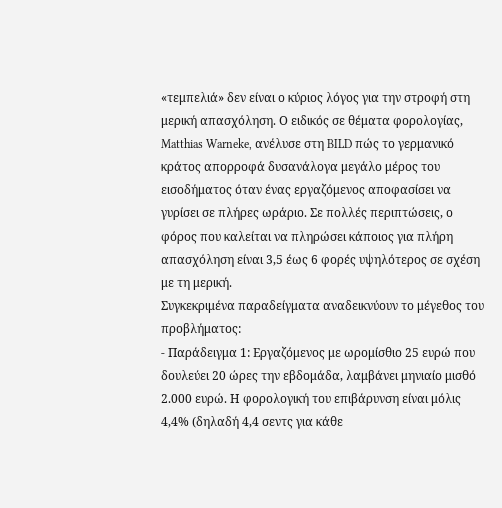«τεμπελιά» δεν είναι ο κύριος λόγος για την στροφή στη μερική απασχόληση. Ο ειδικός σε θέματα φορολογίας, Matthias Warneke, ανέλυσε στη BILD πώς το γερμανικό κράτος απορροφά δυσανάλογα μεγάλο μέρος του εισοδήματος όταν ένας εργαζόμενος αποφασίσει να γυρίσει σε πλήρες ωράριο. Σε πολλές περιπτώσεις, ο φόρος που καλείται να πληρώσει κάποιος για πλήρη απασχόληση είναι 3,5 έως 6 φορές υψηλότερος σε σχέση με τη μερική.
Συγκεκριμένα παραδείγματα αναδεικνύουν το μέγεθος του προβλήματος:
- Παράδειγμα 1: Εργαζόμενος με ωρομίσθιο 25 ευρώ που δουλεύει 20 ώρες την εβδομάδα, λαμβάνει μηνιαίο μισθό 2.000 ευρώ. Η φορολογική του επιβάρυνση είναι μόλις 4,4% (δηλαδή 4,4 σεντς για κάθε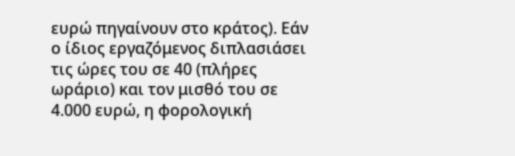ευρώ πηγαίνουν στο κράτος). Εάν ο ίδιος εργαζόμενος διπλασιάσει τις ώρες του σε 40 (πλήρες ωράριο) και τον μισθό του σε 4.000 ευρώ, η φορολογική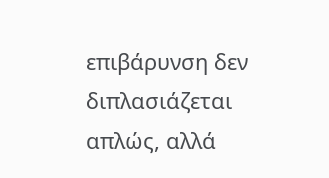επιβάρυνση δεν διπλασιάζεται απλώς, αλλά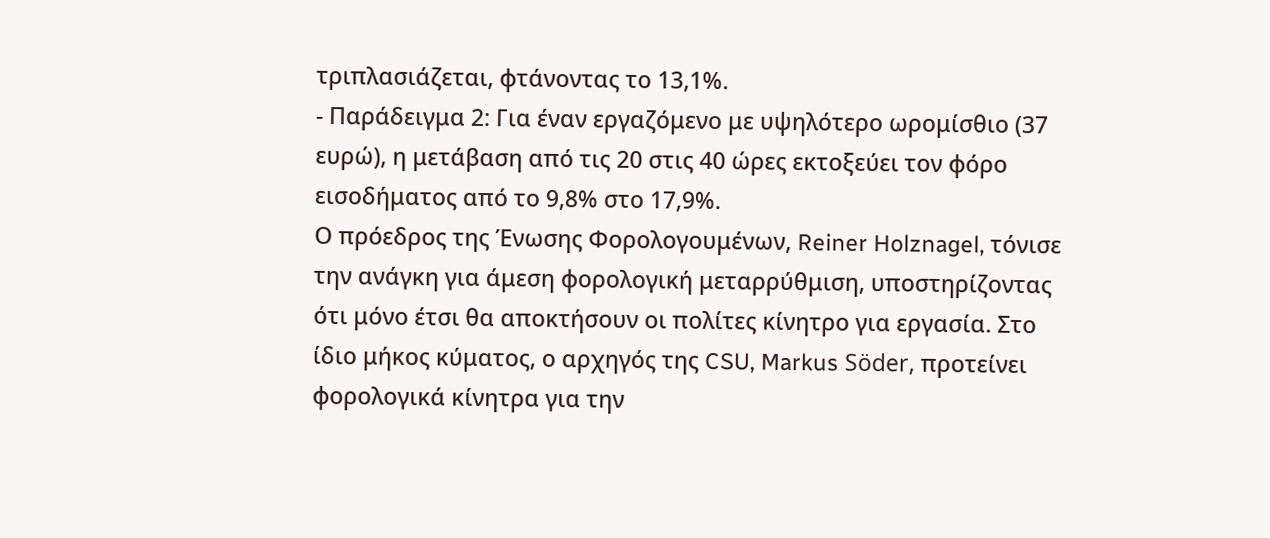τριπλασιάζεται, φτάνοντας το 13,1%.
- Παράδειγμα 2: Για έναν εργαζόμενο με υψηλότερο ωρομίσθιο (37 ευρώ), η μετάβαση από τις 20 στις 40 ώρες εκτοξεύει τον φόρο εισοδήματος από το 9,8% στο 17,9%.
Ο πρόεδρος της Ένωσης Φορολογουμένων, Reiner Holznagel, τόνισε την ανάγκη για άμεση φορολογική μεταρρύθμιση, υποστηρίζοντας ότι μόνο έτσι θα αποκτήσουν οι πολίτες κίνητρο για εργασία. Στο ίδιο μήκος κύματος, ο αρχηγός της CSU, Markus Söder, προτείνει φορολογικά κίνητρα για την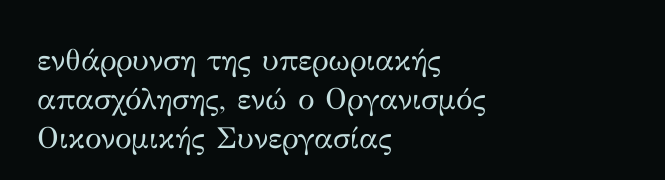ενθάρρυνση της υπερωριακής απασχόλησης, ενώ ο Οργανισμός Οικονομικής Συνεργασίας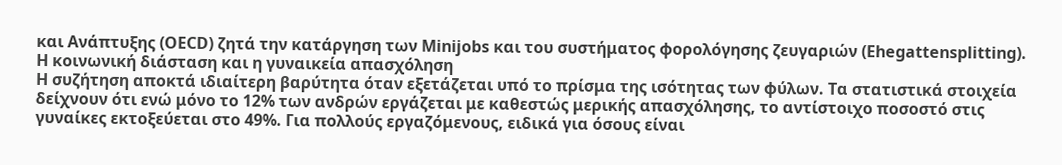και Ανάπτυξης (OECD) ζητά την κατάργηση των Minijobs και του συστήματος φορολόγησης ζευγαριών (Ehegattensplitting).
Η κοινωνική διάσταση και η γυναικεία απασχόληση
Η συζήτηση αποκτά ιδιαίτερη βαρύτητα όταν εξετάζεται υπό το πρίσμα της ισότητας των φύλων. Τα στατιστικά στοιχεία δείχνουν ότι ενώ μόνο το 12% των ανδρών εργάζεται με καθεστώς μερικής απασχόλησης, το αντίστοιχο ποσοστό στις γυναίκες εκτοξεύεται στο 49%. Για πολλούς εργαζόμενους, ειδικά για όσους είναι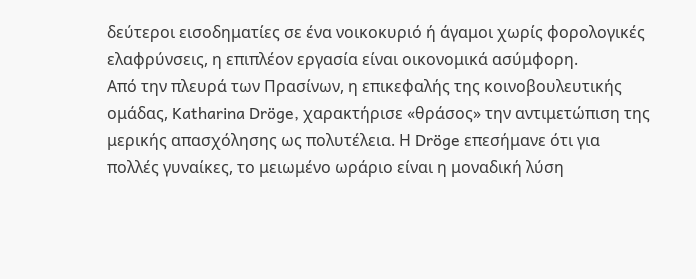δεύτεροι εισοδηματίες σε ένα νοικοκυριό ή άγαμοι χωρίς φορολογικές ελαφρύνσεις, η επιπλέον εργασία είναι οικονομικά ασύμφορη.
Από την πλευρά των Πρασίνων, η επικεφαλής της κοινοβουλευτικής ομάδας, Katharina Dröge, χαρακτήρισε «θράσος» την αντιμετώπιση της μερικής απασχόλησης ως πολυτέλεια. Η Dröge επεσήμανε ότι για πολλές γυναίκες, το μειωμένο ωράριο είναι η μοναδική λύση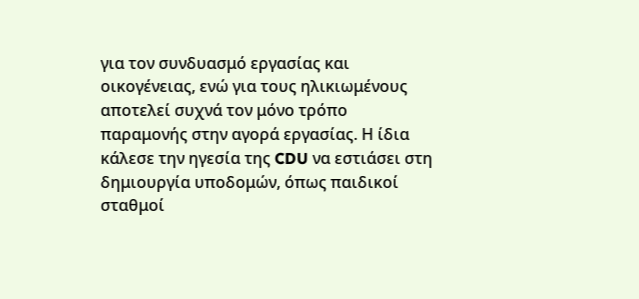για τον συνδυασμό εργασίας και οικογένειας, ενώ για τους ηλικιωμένους αποτελεί συχνά τον μόνο τρόπο παραμονής στην αγορά εργασίας. Η ίδια κάλεσε την ηγεσία της CDU να εστιάσει στη δημιουργία υποδομών, όπως παιδικοί σταθμοί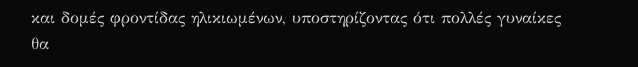και δομές φροντίδας ηλικιωμένων, υποστηρίζοντας ότι πολλές γυναίκες θα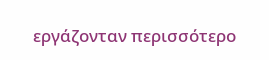εργάζονταν περισσότερο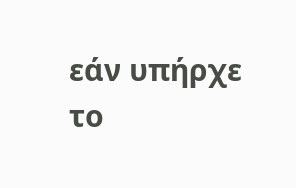εάν υπήρχε το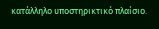κατάλληλο υποστηρικτικό πλαίσιο.